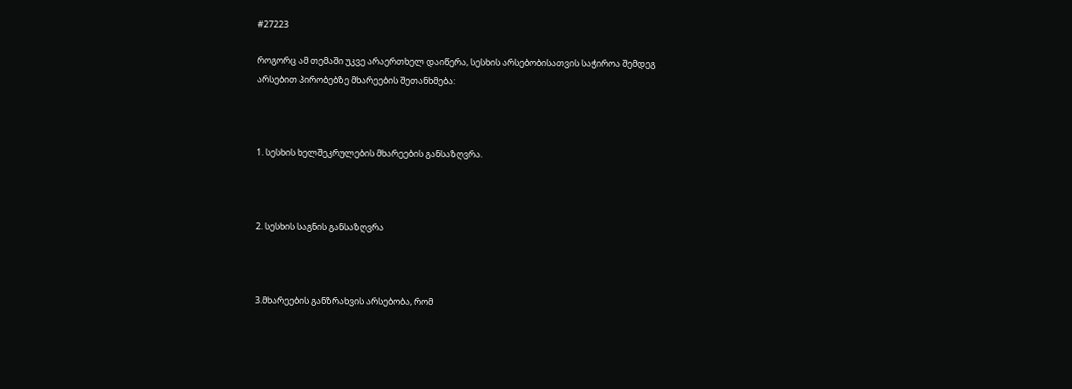#27223

როგორც ამ თემაში უკვე არაერთხელ დაიწერა, სესხის არსებობისათვის საჭიროა შემდეგ არსებით პირობებზე მხარეების შეთანხმება:



1. სესხის ხელშეკრულების მხარეების განსაზღვრა.



2. სესხის საგნის განსაზღვრა



3.მხარეების განზრახვის არსებობა, რომ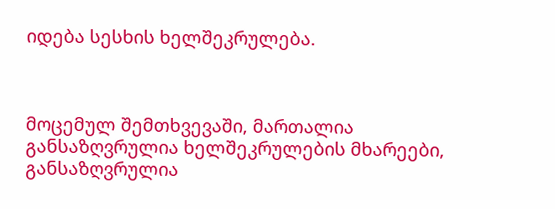იდება სესხის ხელშეკრულება.



მოცემულ შემთხვევაში, მართალია განსაზღვრულია ხელშეკრულების მხარეები, განსაზღვრულია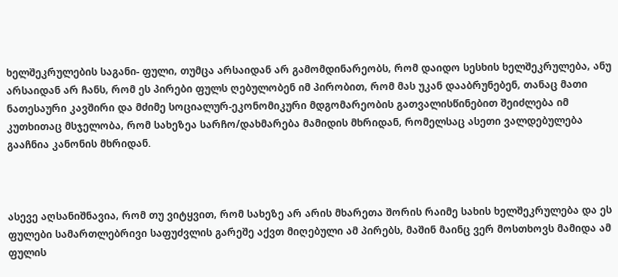ხელშეკრულების საგანი- ფული, თუმცა არსაიდან არ გამომდინარეობს, რომ დაიდო სესხის ხელშეკრულება, ანუ არსაიდან არ ჩანს, რომ ეს პირები ფულს ღებულობენ იმ პირობით, რომ მას უკან დააბრუნებენ, თანაც მათი ნათესაური კავშირი და მძიმე სოციალურ-ეკონომიკური მდგომარეობის გათვალისწინებით შეიძლება იმ კუთხითაც მსჯელობა, რომ სახეზეა სარჩო/დახმარება მამიდის მხრიდან, რომელსაც ასეთი ვალდებულება გააჩნია კანონის მხრიდან.



ასევე აღსანიშნავია, რომ თუ ვიტყვით, რომ სახეზე არ არის მხარეთა შორის რაიმე სახის ხელშეკრულება და ეს ფულები სამართლებრივი საფუძვლის გარეშე აქვთ მიღებული ამ პირებს, მაშინ მაინც ვერ მოსთხოვს მამიდა ამ ფულის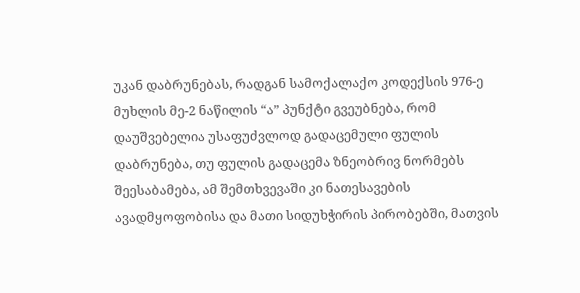უკან დაბრუნებას, რადგან სამოქალაქო კოდექსის 976-ე მუხლის მე-2 ნაწილის “ა” პუნქტი გვეუბნება, რომ დაუშვებელია უსაფუძვლოდ გადაცემული ფულის დაბრუნება, თუ ფულის გადაცემა ზნეობრივ ნორმებს შეესაბამება, ამ შემთხვევაში კი ნათესავების ავადმყოფობისა და მათი სიდუხჭირის პირობებში, მათვის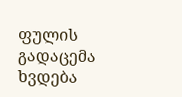ფულის გადაცემა ხვდება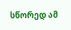სწორედ ამ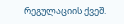რეგულაციის ქვეშ.